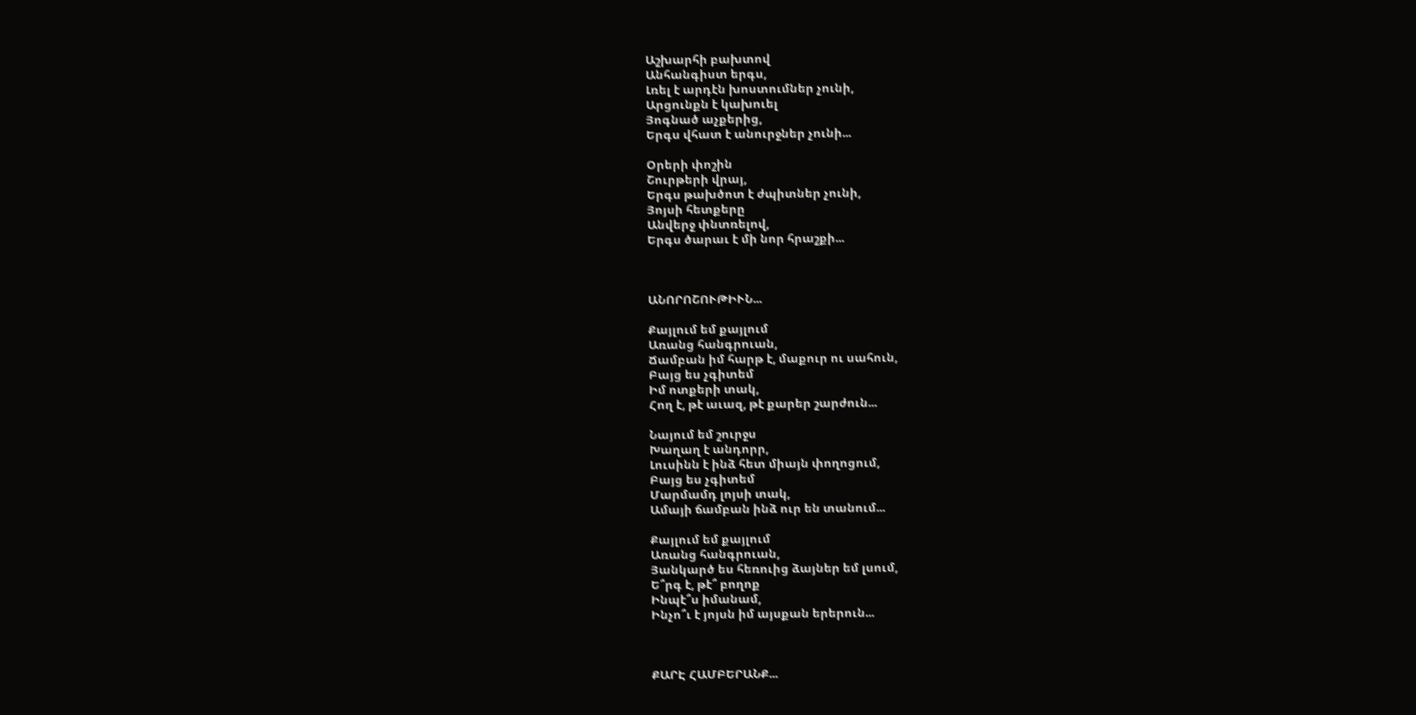Աշխարհի բախտով
Անհանգիստ երգս,
Լռել է արդէն խոստումներ չունի,
Արցունքն է կախուել
Յոգնած աչքերից,
Երգս վհատ է անուրջներ չունի...

Օրերի փոշին
Շուրթերի վրայ,
Երգս թախծոտ է ժպիտներ չունի,
Յոյսի հետքերը
Անվերջ փնտռելով,
Երգս ծարաւ է մի նոր հրաշքի...



ԱՆՈՐՈՇՈՒԹԻՒՆ...

Քայլում եմ քայլում
Առանց հանգրուան,
Ճամբան իմ հարթ է, մաքուր ու սահուն,
Բայց ես չգիտեմ
Իմ ոտքերի տակ,
Հող է, թէ աւազ, թէ քարեր շարժուն...

Նայում եմ շուրջս
Խաղաղ է անդորր,
Լուսինն է ինձ հետ միայն փողոցում,
Բայց ես չգիտեմ
Մարմամդ լոյսի տակ,
Ամայի ճամբան ինձ ուր են տանում...

Քայլում եմ քայլում
Առանց հանգրուան,
Յանկարծ ես հեռուից ձայներ եմ լսում,
Ե՞րգ է, թէ՞ բողոք
Ինպէ՞ս իմանամ,
Ինչո՞ւ է յոյսն իմ այսքան երերուն...



ՔԱՐԷ ՀԱՄԲԵՐԱՆՔ...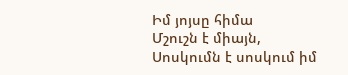Իմ յոյսը հիմա
Մշուշն է միայն,
Սոսկումն է սոսկում իմ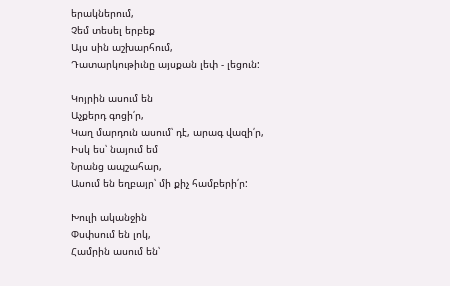երակներում,
Չեմ տեսել երբեք
Այս սին աշխարհում,
Դատարկութիւնը այսքան լեփ - լեցուն:

Կոյրին ասում են
Աչքերդ գոցի՛ր,
Կաղ մարդուն ասում՝ դէ, արագ վազի՛ր,
Իսկ ես՝ նայում եմ
Նրանց ապշահար,
Ասում են եղբայր՝ մի քիչ համբերի՛ր:

Խուլի ականջին
Փսփսում են լոկ,
Համրին ասում են՝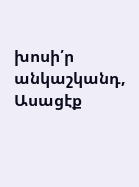խոսի՛ր անկաշկանդ,
Ասացէք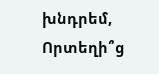խնդրեմ,
Որտեղի՞ց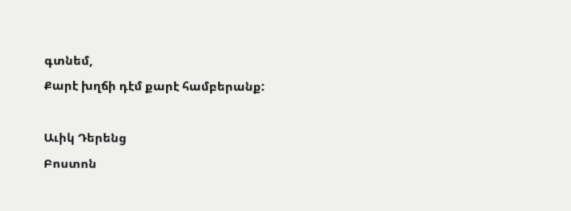գտնեմ,
Քարէ խղճի դէմ քարէ համբերանք:

Աւիկ Դերենց
Բոստոն